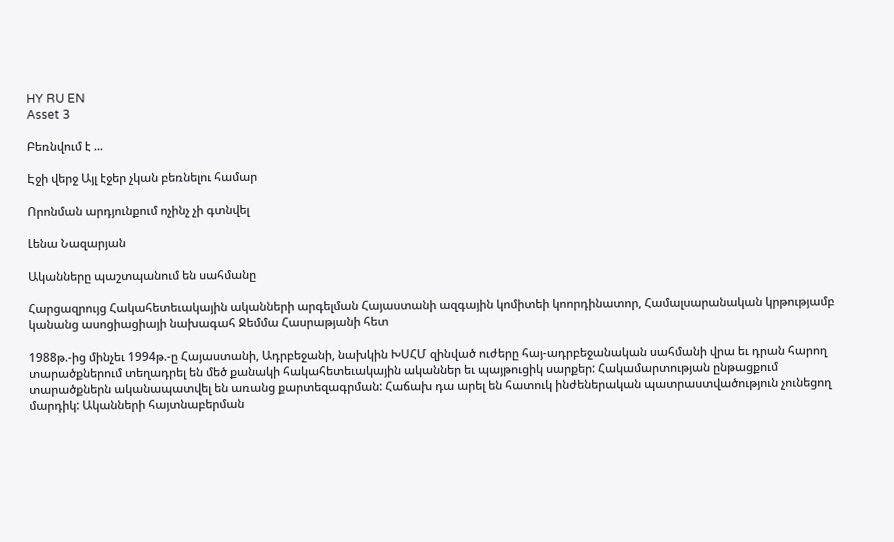HY RU EN
Asset 3

Բեռնվում է ...

Էջի վերջ Այլ էջեր չկան բեռնելու համար

Որոնման արդյունքում ոչինչ չի գտնվել

Լենա Նազարյան

Ականները պաշտպանում են սահմանը

Հարցազրույց Հակահետեւակային ականների արգելման Հայաստանի ազգային կոմիտեի կոորդինատոր, Համալսարանական կրթությամբ կանանց ասոցիացիայի նախագահ Ջեմմա Հասրաթյանի հետ

1988թ.-ից մինչեւ 1994թ.-ը Հայաստանի, Ադրբեջանի, նախկին ԽՍՀՄ զինված ուժերը հայ-ադրբեջանական սահմանի վրա եւ դրան հարող տարածքներում տեղադրել են մեծ քանակի հակահետեւակային ականներ եւ պայթուցիկ սարքեր: Հակամարտության ընթացքում տարածքներն ականապատվել են առանց քարտեզագրման: Հաճախ դա արել են հատուկ ինժեներական պատրաստվածություն չունեցող մարդիկ: Ականների հայտնաբերման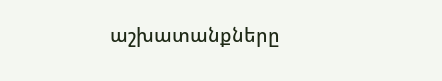աշխատանքները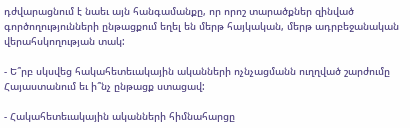դժվարացնում է նաեւ այն հանգամանքը, որ որոշ տարածքներ զինված գործողությունների ընթացքում եղել են մերթ հայկական, մերթ ադրբեջանական վերահսկողության տակ:

- Ե՞րբ սկսվեց հակահետեւակային ականների ոչնչացմանն ուղղված շարժումը Հայաստանում եւ ի՞նչ ընթացք ստացավ:

- Հակահետեւակային ականների հիմնահարցը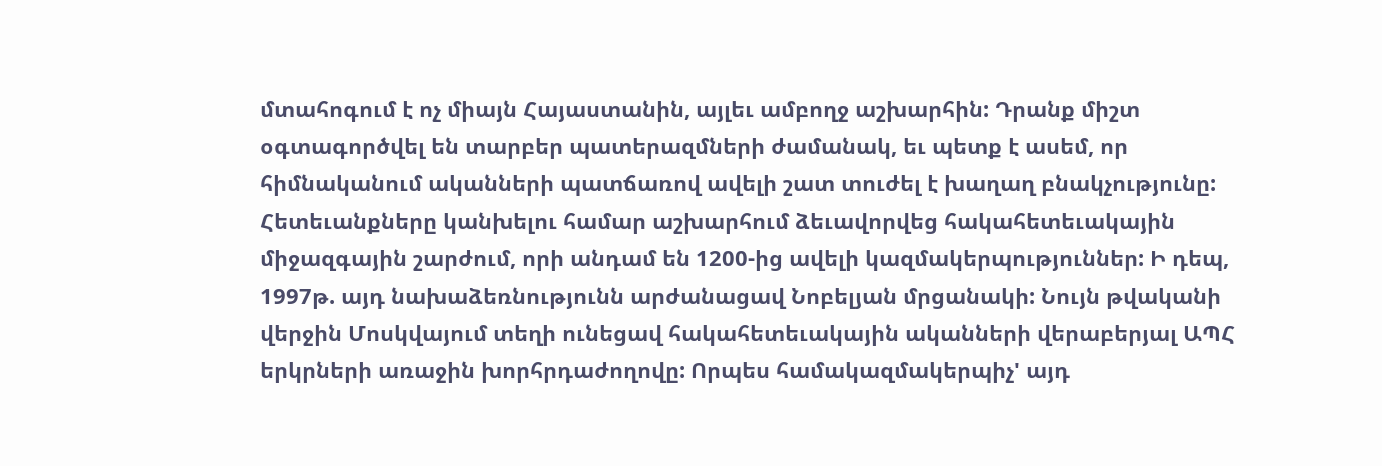մտահոգում է ոչ միայն Հայաստանին, այլեւ ամբողջ աշխարհին: Դրանք միշտ օգտագործվել են տարբեր պատերազմների ժամանակ, եւ պետք է ասեմ, որ հիմնականում ականների պատճառով ավելի շատ տուժել է խաղաղ բնակչությունը: Հետեւանքները կանխելու համար աշխարհում ձեւավորվեց հակահետեւակային միջազգային շարժում, որի անդամ են 1200-ից ավելի կազմակերպություններ: Ի դեպ, 1997թ. այդ նախաձեռնությունն արժանացավ Նոբելյան մրցանակի: Նույն թվականի վերջին Մոսկվայում տեղի ունեցավ հակահետեւակային ականների վերաբերյալ ԱՊՀ երկրների առաջին խորհրդաժողովը: Որպես համակազմակերպիչ' այդ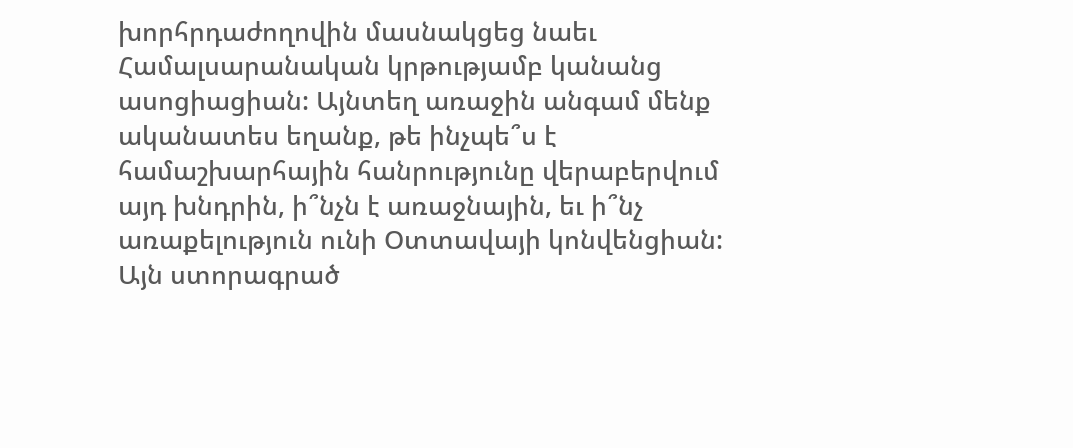խորհրդաժողովին մասնակցեց նաեւ Համալսարանական կրթությամբ կանանց ասոցիացիան: Այնտեղ առաջին անգամ մենք ականատես եղանք, թե ինչպե՞ս է համաշխարհային հանրությունը վերաբերվում այդ խնդրին, ի՞նչն է առաջնային, եւ ի՞նչ առաքելություն ունի Օտտավայի կոնվենցիան: Այն ստորագրած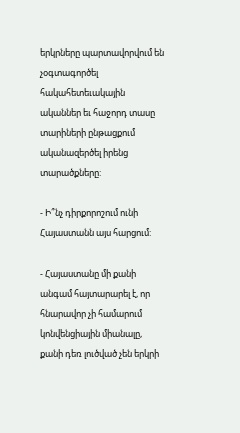երկրները պարտավորվում են չօգտագործել հակահետեւակային ականներ եւ հաջորդ տասը տարիների ընթացքում ականազերծել իրենց տարածքները:

- Ի՞նչ դիրքորոշում ունի Հայաստանն այս հարցում:

- Հայաստանը մի քանի անգամ հայտարարել է, որ հնարավոր չի համարում կոնվենցիային միանալը, քանի դեռ լուծված չեն երկրի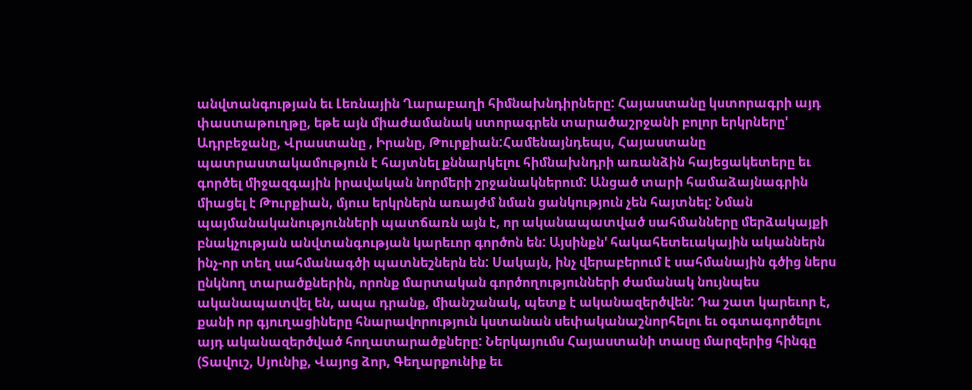անվտանգության եւ Լեռնային Ղարաբաղի հիմնախնդիրները: Հայաստանը կստորագրի այդ փաստաթուղթը, եթե այն միաժամանակ ստորագրեն տարածաշրջանի բոլոր երկրները' Ադրբեջանը, Վրաստանը , Իրանը, Թուրքիան:Համենայնդեպս, Հայաստանը պատրաստակամություն է հայտնել քննարկելու հիմնախնդրի առանձին հայեցակետերը եւ գործել միջազգային իրավական նորմերի շրջանակներում: Անցած տարի համաձայնագրին միացել է Թուրքիան, մյուս երկրներն առայժմ նման ցանկություն չեն հայտնել: Նման պայմանականությունների պատճառն այն է, որ ականապատված սահմանները մերձակայքի բնակչության անվտանգության կարեւոր գործոն են: Այսինքն' հակահետեւակային ականներն ինչ-որ տեղ սահմանագծի պատնեշներն են: Սակայն, ինչ վերաբերում է սահմանային գծից ներս ընկնող տարածքներին, որոնք մարտական գործողությունների ժամանակ նույնպես ականապատվել են, ապա դրանք, միանշանակ, պետք է ականազերծվեն: Դա շատ կարեւոր է, քանի որ գյուղացիները հնարավորություն կստանան սեփականաշնորհելու եւ օգտագործելու այդ ականազերծված հողատարածքները: Ներկայումս Հայաստանի տասը մարզերից հինգը (Տավուշ, Սյունիք, Վայոց ձոր, Գեղարքունիք եւ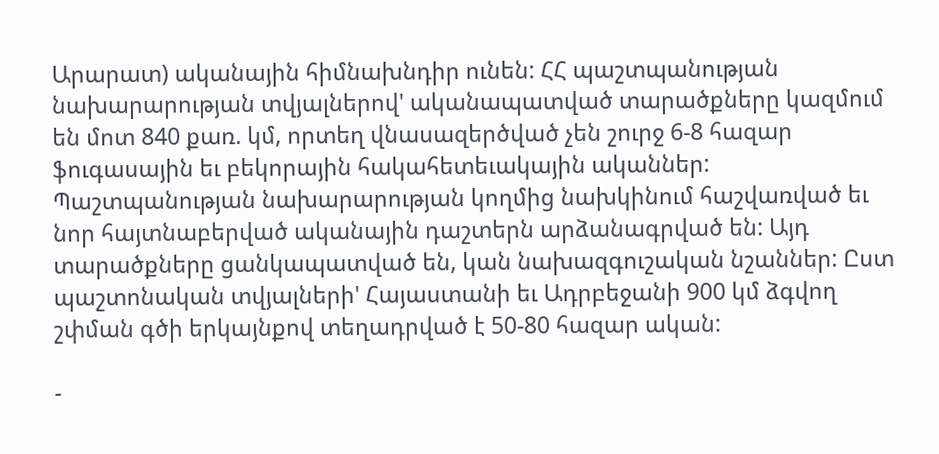Արարատ) ականային հիմնախնդիր ունեն: ՀՀ պաշտպանության նախարարության տվյալներով' ականապատված տարածքները կազմում են մոտ 840 քառ. կմ, որտեղ վնասազերծված չեն շուրջ 6-8 հազար ֆուգասային եւ բեկորային հակահետեւակային ականներ: Պաշտպանության նախարարության կողմից նախկինում հաշվառված եւ նոր հայտնաբերված ականային դաշտերն արձանագրված են: Այդ տարածքները ցանկապատված են, կան նախազգուշական նշաններ: Ըստ պաշտոնական տվյալների' Հայաստանի եւ Ադրբեջանի 900 կմ ձգվող շփման գծի երկայնքով տեղադրված է 50-80 հազար ական:

-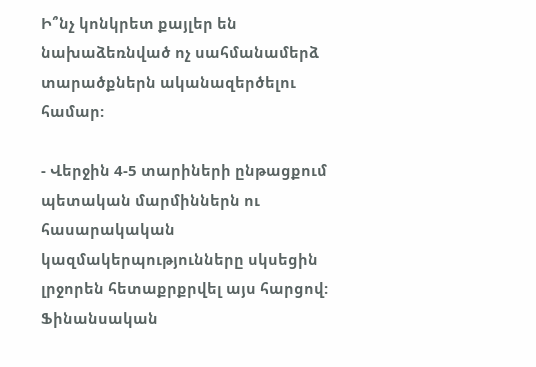Ի՞նչ կոնկրետ քայլեր են նախաձեռնված ոչ սահմանամերձ տարածքներն ականազերծելու համար:

- Վերջին 4-5 տարիների ընթացքում պետական մարմիններն ու հասարակական կազմակերպությունները սկսեցին լրջորեն հետաքրքրվել այս հարցով: Ֆինանսական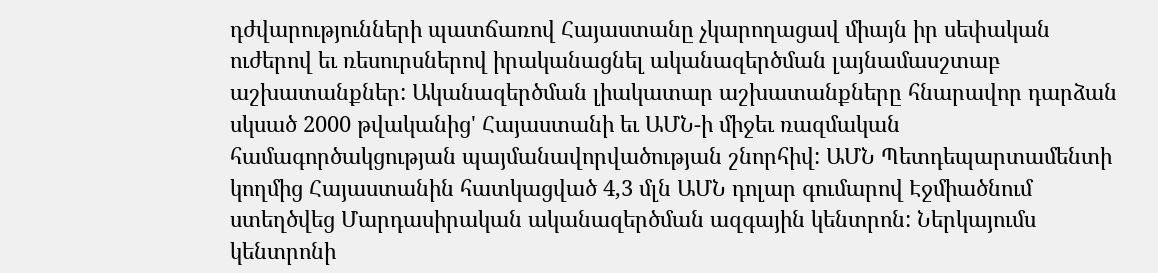դժվարությունների պատճառով Հայաստանը չկարողացավ միայն իր սեփական ուժերով եւ ռեսուրսներով իրականացնել ականազերծման լայնամասշտաբ աշխատանքներ: Ականազերծման լիակատար աշխատանքները հնարավոր դարձան սկսած 2000 թվականից' Հայաստանի եւ ԱՄՆ-ի միջեւ ռազմական համագործակցության պայմանավորվածության շնորհիվ: ԱՄՆ Պետդեպարտամենտի կողմից Հայաստանին հատկացված 4,3 մլն ԱՄՆ դոլար գումարով Էջմիածնում ստեղծվեց Մարդասիրական ականազերծման ազգային կենտրոն: Ներկայումս կենտրոնի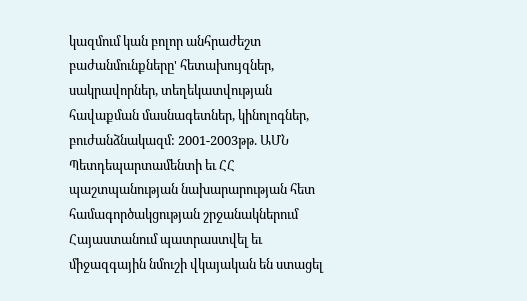կազմում կան բոլոր անհրաժեշտ բաժանմունքները' հետախույզներ, սակրավորներ, տեղեկատվության հավաքման մասնագետներ, կինոլոգներ, բուժանձնակազմ: 2001-2003թթ. ԱՄՆ Պետդեպարտամենտի եւ ՀՀ պաշտպանության նախարարության հետ համագործակցության շրջանակներում Հայաստանում պատրաստվել եւ միջազգային նմուշի վկայական են ստացել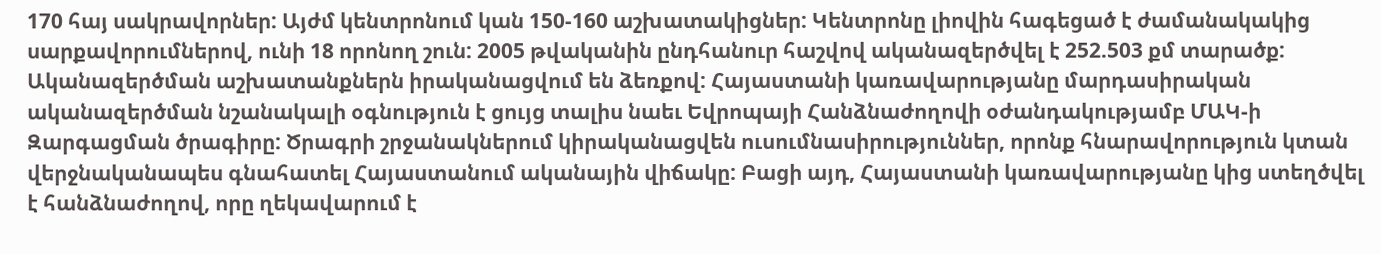170 հայ սակրավորներ: Այժմ կենտրոնում կան 150-160 աշխատակիցներ: Կենտրոնը լիովին հագեցած է ժամանակակից սարքավորումներով, ունի 18 որոնող շուն: 2005 թվականին ընդհանուր հաշվով ականազերծվել է 252.503 քմ տարածք: Ականազերծման աշխատանքներն իրականացվում են ձեռքով: Հայաստանի կառավարությանը մարդասիրական ականազերծման նշանակալի օգնություն է ցույց տալիս նաեւ Եվրոպայի Հանձնաժողովի օժանդակությամբ ՄԱԿ-ի Զարգացման ծրագիրը: Ծրագրի շրջանակներում կիրականացվեն ուսումնասիրություններ, որոնք հնարավորություն կտան վերջնականապես գնահատել Հայաստանում ականային վիճակը: Բացի այդ, Հայաստանի կառավարությանը կից ստեղծվել է հանձնաժողով, որը ղեկավարում է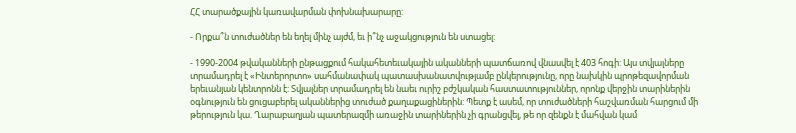ՀՀ տարածքային կառավարման փոխնախարարը:

- Որքա՞ն տուժածներ են եղել մինչ այժմ, եւ ի՞նչ աջակցություն են ստացել:

- 1990-2004 թվականների ընթացքում հակահետեւակային ականների պատճառով վնասվել է 403 հոգի: Այս տվյալները տրամադրել է «Ինտերորտո» սահմանափակ պատասխանատվությամբ ընկերությունը, որը նախկին պրոթեզավորման երեւանյան կենտրոնն է: Տվյալներ տրամադրել են նաեւ ուրիշ բժշկական հաստատություններ, որոնք վերջին տարիներին օգնություն են ցուցաբերել ականներից տուժած քաղաքացիներին: Պետք է ասեմ, որ տուժածների հաշվառման հարցում մի թերություն կա. Ղարաբաղյան պատերազմի առաջին տարիներին չի գրանցվել, թե որ զենքն է մահվան կամ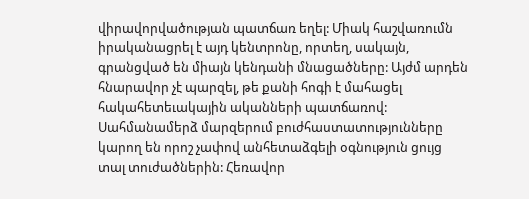վիրավորվածության պատճառ եղել: Միակ հաշվառումն իրականացրել է այդ կենտրոնը, որտեղ, սակայն, գրանցված են միայն կենդանի մնացածները: Այժմ արդեն հնարավոր չէ պարզել, թե քանի հոգի է մահացել հակահետեւակային ականների պատճառով: Սահմանամերձ մարզերում բուժհաստատությունները կարող են որոշ չափով անհետաձգելի օգնություն ցույց տալ տուժածներին: Հեռավոր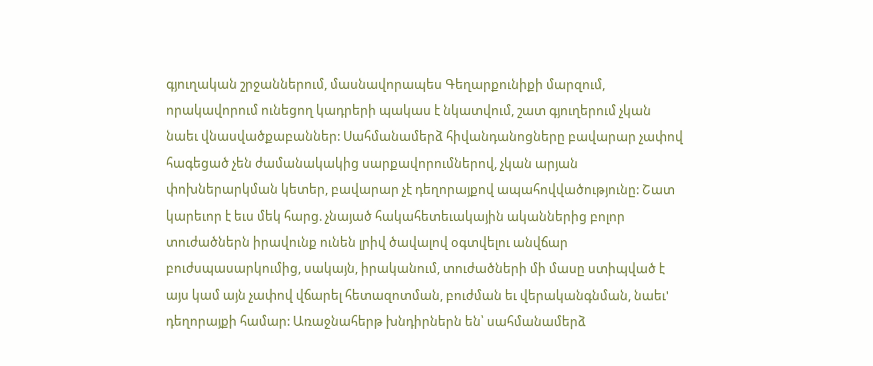գյուղական շրջաններում, մասնավորապես Գեղարքունիքի մարզում, որակավորում ունեցող կադրերի պակաս է նկատվում, շատ գյուղերում չկան նաեւ վնասվածքաբաններ: Սահմանամերձ հիվանդանոցները բավարար չափով հագեցած չեն ժամանակակից սարքավորումներով, չկան արյան փոխներարկման կետեր, բավարար չէ դեղորայքով ապահովվածությունը: Շատ կարեւոր է եւս մեկ հարց. չնայած հակահետեւակային ականներից բոլոր տուժածներն իրավունք ունեն լրիվ ծավալով օգտվելու անվճար բուժսպասարկումից, սակայն, իրականում, տուժածների մի մասը ստիպված է այս կամ այն չափով վճարել հետազոտման, բուժման եւ վերականգնման, նաեւ' դեղորայքի համար: Առաջնահերթ խնդիրներն են՝ սահմանամերձ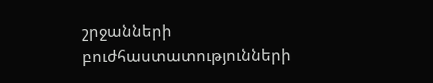շրջանների բուժհաստատությունների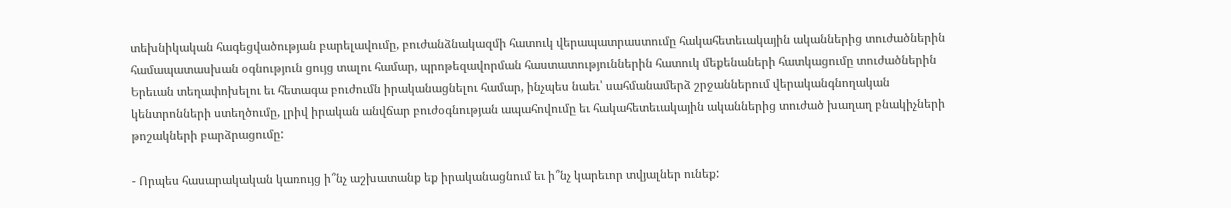տեխնիկական հագեցվածության բարելավումը, բուժանձնակազմի հատուկ վերապատրաստումը հակահետեւակային ականներից տուժածներին համապատասխան օգնություն ցույց տալու համար, պրոթեզավորման հաստատություններին հատուկ մեքենաների հատկացումը տուժածներին Երեւան տեղափոխելու եւ հետագա բուժումն իրականացնելու համար, ինչպես նաեւ՝ սահմանամերձ շրջաններում վերականգնողական կենտրոնների ստեղծումը, լրիվ իրական անվճար բուժօգնության ապահովումը եւ հակահետեւակային ականներից տուժած խաղաղ բնակիչների թոշակների բարձրացումը:

- Որպես հասարակական կառույց ի՞նչ աշխատանք եք իրականացնում եւ ի՞նչ կարեւոր տվյալներ ունեք: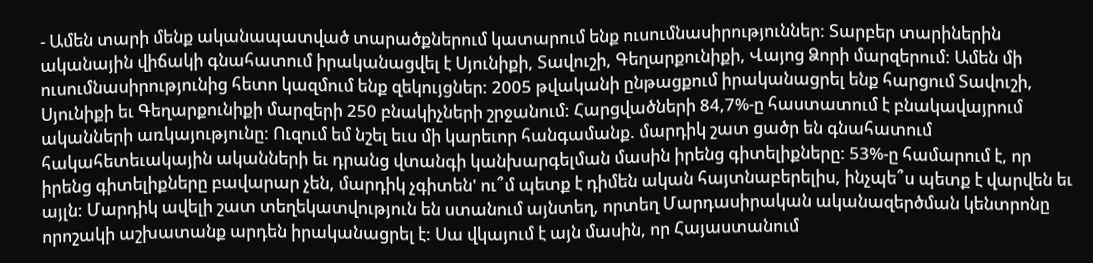- Ամեն տարի մենք ականապատված տարածքներում կատարում ենք ուսումնասիրություններ: Տարբեր տարիներին ականային վիճակի գնահատում իրականացվել է Սյունիքի, Տավուշի, Գեղարքունիքի, Վայոց Ձորի մարզերում: Ամեն մի ուսումնասիրությունից հետո կազմում ենք զեկույցներ: 2005 թվականի ընթացքում իրականացրել ենք հարցում Տավուշի, Սյունիքի եւ Գեղարքունիքի մարզերի 250 բնակիչների շրջանում: Հարցվածների 84,7%-ը հաստատում է բնակավայրում ականների առկայությունը: Ուզում եմ նշել եւս մի կարեւոր հանգամանք. մարդիկ շատ ցածր են գնահատում հակահետեւակային ականների եւ դրանց վտանգի կանխարգելման մասին իրենց գիտելիքները: 53%-ը համարում է, որ իրենց գիտելիքները բավարար չեն, մարդիկ չգիտեն' ու՞մ պետք է դիմեն ական հայտնաբերելիս, ինչպե՞ս պետք է վարվեն եւ այլն: Մարդիկ ավելի շատ տեղեկատվություն են ստանում այնտեղ, որտեղ Մարդասիրական ականազերծման կենտրոնը որոշակի աշխատանք արդեն իրականացրել է: Սա վկայում է այն մասին, որ Հայաստանում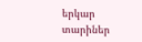երկար տարիներ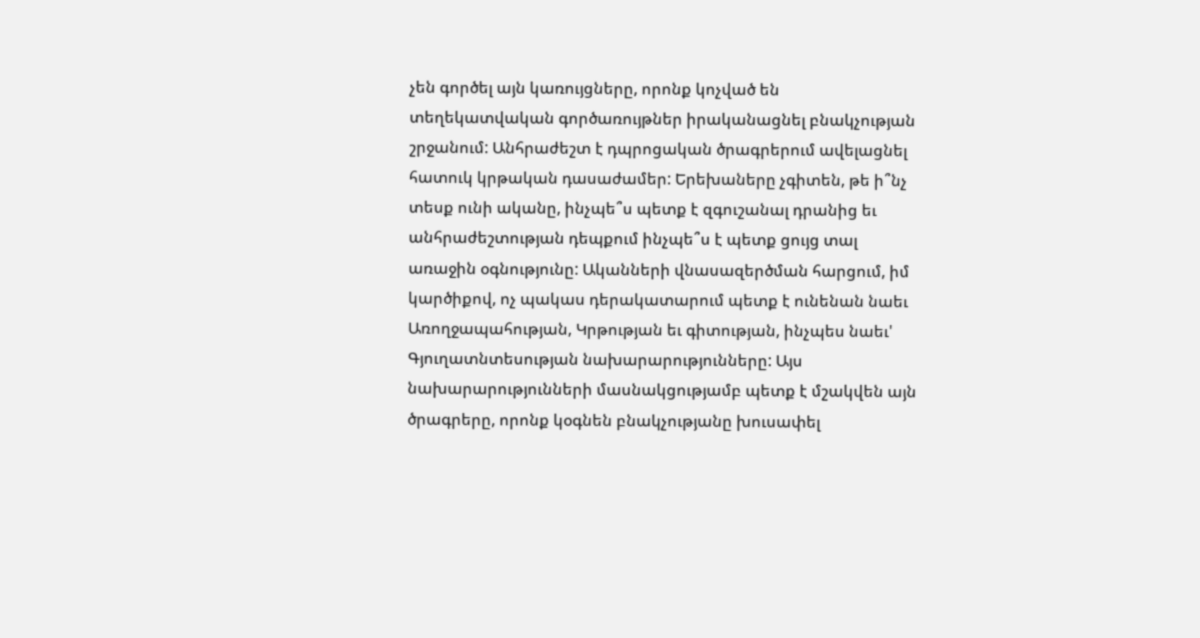չեն գործել այն կառույցները, որոնք կոչված են տեղեկատվական գործառույթներ իրականացնել բնակչության շրջանում: Անհրաժեշտ է դպրոցական ծրագրերում ավելացնել հատուկ կրթական դասաժամեր: Երեխաները չգիտեն, թե ի՞նչ տեսք ունի ականը, ինչպե՞ս պետք է զգուշանալ դրանից եւ անհրաժեշտության դեպքում ինչպե՞ս է պետք ցույց տալ առաջին օգնությունը: Ականների վնասազերծման հարցում, իմ կարծիքով, ոչ պակաս դերակատարում պետք է ունենան նաեւ Առողջապահության, Կրթության եւ գիտության, ինչպես նաեւ' Գյուղատնտեսության նախարարությունները: Այս նախարարությունների մասնակցությամբ պետք է մշակվեն այն ծրագրերը, որոնք կօգնեն բնակչությանը խուսափել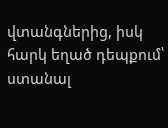վտանգներից, իսկ հարկ եղած դեպքում՝ ստանալ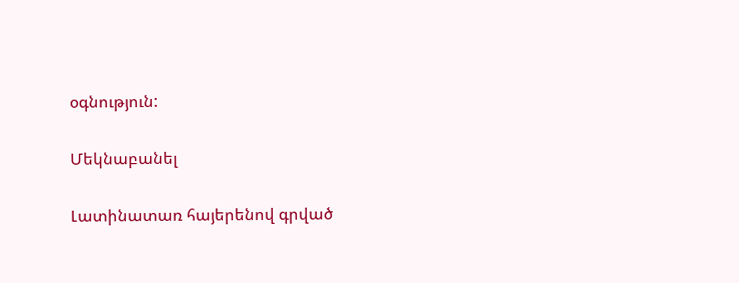օգնություն:

Մեկնաբանել

Լատինատառ հայերենով գրված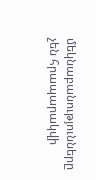մեկնաբանությունները չեն հրապարակվի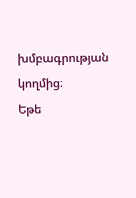խմբագրության կողմից։
Եթե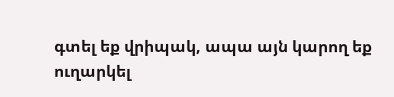գտել եք վրիպակ, ապա այն կարող եք ուղարկել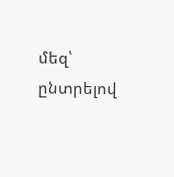մեզ՝ ընտրելով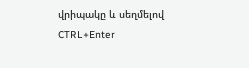վրիպակը և սեղմելով CTRL+Enter